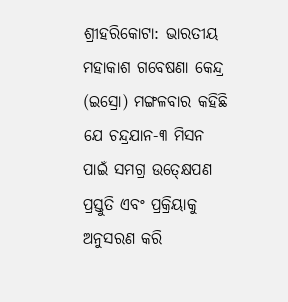ଶ୍ରୀହରିକୋଟା: ଭାରତୀୟ ମହାକାଶ ଗବେଷଣା କେନ୍ଦ୍ର (ଇସ୍ରୋ) ମଙ୍ଗଳବାର କହିଛି ଯେ ଚନ୍ଦ୍ରଯାନ-୩ ମିସନ ପାଇଁ ସମଗ୍ର ଉତ୍କ୍ଷେପଣ ପ୍ରସ୍ତୁତି ଏବଂ ପ୍ରକ୍ରିୟାକୁ ଅନୁସରଣ କରି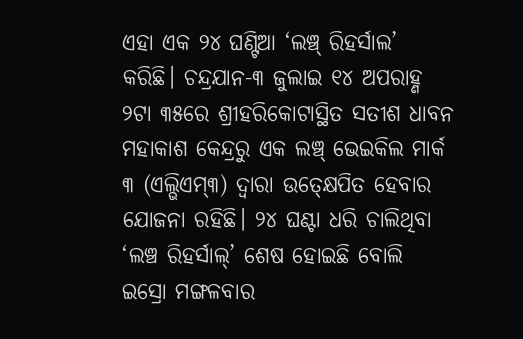ଏହା ଏକ ୨୪ ଘଣ୍ଟିଆ ‘ଲଞ୍ଚ୍ ରିହର୍ସାଲ’ କରିଛି। ଚନ୍ଦ୍ରଯାନ-୩ ଜୁଲାଇ ୧୪ ଅପରାହ୍ଣ ୨ଟା ୩୫ରେ ଶ୍ରୀହରିକୋଟାସ୍ଥିତ ସତୀଶ ଧାବନ ମହାକାଶ କେନ୍ଦ୍ରରୁ ଏକ ଲଞ୍ଚ୍ ଭେଇକିଲ ମାର୍କ ୩ (ଏଲ୍ଭିଏମ୍୩) ଦ୍ବାରା ଉତ୍କ୍ଷେପିତ ହେବାର ଯୋଜନା ରହିଛି। ୨୪ ଘଣ୍ଟା ଧରି ଚାଲିଥିବା ‘ଲଞ୍ଚ ରିହର୍ସାଲ୍’ ଶେଷ ହୋଇଛି ବୋଲି ଇସ୍ରୋ ମଙ୍ଗଳବାର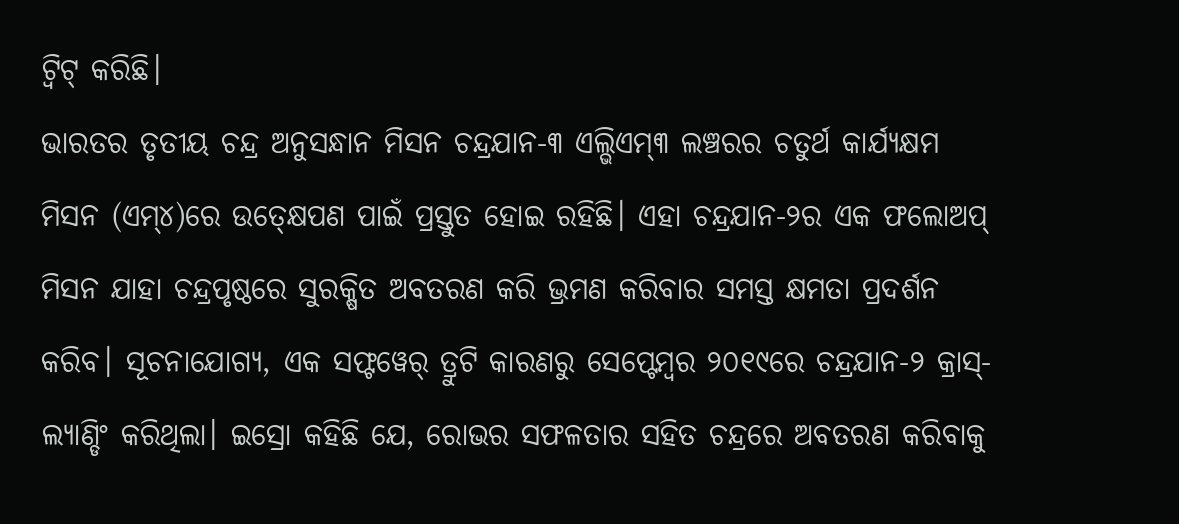ଟ୍ୱିଟ୍ କରିଛି।
ଭାରତର ତୃତୀୟ ଚନ୍ଦ୍ର ଅନୁସନ୍ଧାନ ମିସନ ଚନ୍ଦ୍ରଯାନ-୩ ଏଲ୍ଭିଏମ୍୩ ଲଞ୍ଚରର ଚତୁର୍ଥ କାର୍ଯ୍ୟକ୍ଷମ ମିସନ (ଏମ୍୪)ରେ ଉତ୍କ୍ଷେପଣ ପାଇଁ ପ୍ରସ୍ତୁତ ହୋଇ ରହିଛି। ଏହା ଚନ୍ଦ୍ରଯାନ-୨ର ଏକ ଫଲୋଅପ୍ ମିସନ ଯାହା ଚନ୍ଦ୍ରପୃଷ୍ଠରେ ସୁରକ୍ଷିତ ଅବତରଣ କରି ଭ୍ରମଣ କରିବାର ସମସ୍ତ କ୍ଷମତା ପ୍ରଦର୍ଶନ କରିବ। ସୂଚନାଯୋଗ୍ୟ, ଏକ ସଫ୍ଟୱେର୍ ତ୍ରୁଟି କାରଣରୁ ସେପ୍ଟେମ୍ବର ୨୦୧୯ରେ ଚନ୍ଦ୍ରଯାନ-୨ କ୍ରାସ୍-ଲ୍ୟାଣ୍ଡିଂ କରିଥିଲା। ଇସ୍ରୋ କହିଛି ଯେ, ରୋଭର ସଫଳତାର ସହିତ ଚନ୍ଦ୍ରରେ ଅବତରଣ କରିବାକୁ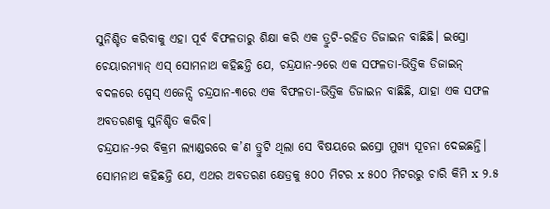ସୁନିଶ୍ଚିତ କରିବାକୁ ଏହା ପୂର୍ବ ବିଫଳତାରୁ ଶିକ୍ଷା କରି ଏକ ତ୍ରୁଟି-ରହିତ ଡିଜାଇନ ବାଛିଛି। ଇସ୍ରୋ ଚେୟାରମ୍ୟାନ୍ ଏସ୍ ସୋମନାଥ କହିଛନ୍ତି ଯେ, ଚନ୍ଦ୍ରଯାନ-୨ରେ ଏକ ସଫଳତା-ଭିତ୍ତିକ ଡିଜାଇନ୍ ବଦଳରେ ସ୍ପେସ୍ ଏଜେନ୍ସି ଚନ୍ଦ୍ରଯାନ-୩ରେ ଏକ ବିଫଳତା-ଭିତ୍ତିକ ଡିଜାଇନ ବାଛିଛି, ଯାହା ଏକ ସଫଳ ଅବତରଣକୁ ସୁନିଶ୍ଚିତ କରିବ।
ଚନ୍ଦ୍ରଯାନ-୨ର ବିକ୍ରମ ଲ୍ୟାଣ୍ଡରରେ କ’ଣ ତ୍ରୁଟି ଥିଲା ସେ ବିଷୟରେ ଇସ୍ରୋ ମୁଖ୍ୟ ସୂଚନା ଦେଇଛନ୍ତି। ସୋମନାଥ କହିଛନ୍ତି ଯେ, ଏଥର ଅବତରଣ କ୍ଷେତ୍ରକୁ ୫୦୦ ମିଟର x ୫୦୦ ମିଟରରୁ ଚାରି କିମି x ୨.୫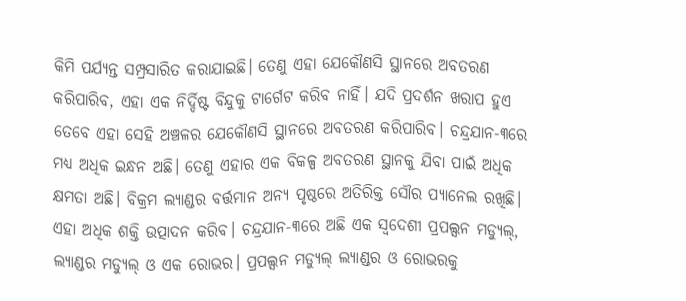କିମି ପର୍ଯ୍ୟନ୍ତ ସମ୍ପ୍ରସାରିତ କରାଯାଇଛି। ତେଣୁ ଏହା ଯେକୌଣସି ସ୍ଥାନରେ ଅବତରଣ କରିପାରିବ, ଏହା ଏକ ନିର୍ଦ୍ଦିଷ୍ଟ ବିନ୍ଦୁକୁ ଟାର୍ଗେଟ କରିବ ନାହିଁ। ଯଦି ପ୍ରଦର୍ଶନ ଖରାପ ହୁଏ ତେବେ ଏହା ସେହି ଅଞ୍ଚଳର ଯେକୌଣସି ସ୍ଥାନରେ ଅବତରଣ କରିପାରିବ। ଚନ୍ଦ୍ରଯାନ-୩ରେ ମଧ୍ୟ ଅଧିକ ଇନ୍ଧନ ଅଛି। ତେଣୁ ଏହାର ଏକ ବିକଳ୍ପ ଅବତରଣ ସ୍ଥାନକୁ ଯିବା ପାଇଁ ଅଧିକ କ୍ଷମତା ଅଛି। ବିକ୍ରମ ଲ୍ୟାଣ୍ଡର ବର୍ତ୍ତମାନ ଅନ୍ୟ ପୃଷ୍ଠରେ ଅତିରିକ୍ତ ସୌର ପ୍ୟାନେଲ ରଖିଛି। ଏହା ଅଧିକ ଶକ୍ତି ଉତ୍ପାଦନ କରିବ। ଚନ୍ଦ୍ରଯାନ-୩ରେ ଅଛି ଏକ ସ୍ୱଦେଶୀ ପ୍ରପଲ୍ସନ ମଡ୍ୟୁଲ୍, ଲ୍ୟାଣ୍ଡର ମଡ୍ୟୁଲ୍ ଓ ଏକ ରୋଭର। ପ୍ରପଲ୍ସନ ମଡ୍ୟୁଲ୍ ଲ୍ୟାଣ୍ଡର ଓ ରୋଭରକୁ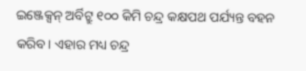ଇଞ୍ଜେକ୍ସନ୍ ଅର୍ବିଟ୍ରୁ ୧୦୦ କିମି ଚନ୍ଦ୍ର କକ୍ଷପଥ ପର୍ଯ୍ୟନ୍ତ ବହନ କରିବ। ଏହାର ମଧ୍ୟ ଚନ୍ଦ୍ର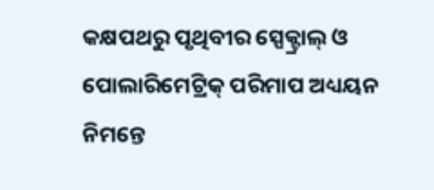କକ୍ଷପଥରୁ ପୃଥିବୀର ସ୍ପେକ୍ଟ୍ରାଲ୍ ଓ ପୋଲାରିମେଟ୍ରିକ୍ ପରିମାପ ଅଧ୍ୟୟନ ନିମନ୍ତେ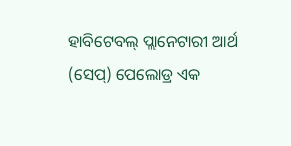ହାବିଟେବଲ୍ ପ୍ଲାନେଟାରୀ ଆର୍ଥ (ସେପ୍) ପେଲୋଡ୍ର ଏକ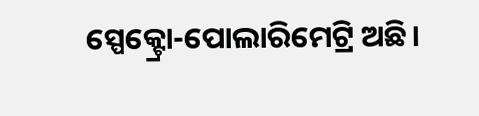ସ୍ପେକ୍ଟ୍ରୋ-ପୋଲାରିମେଟ୍ରି ଅଛି।